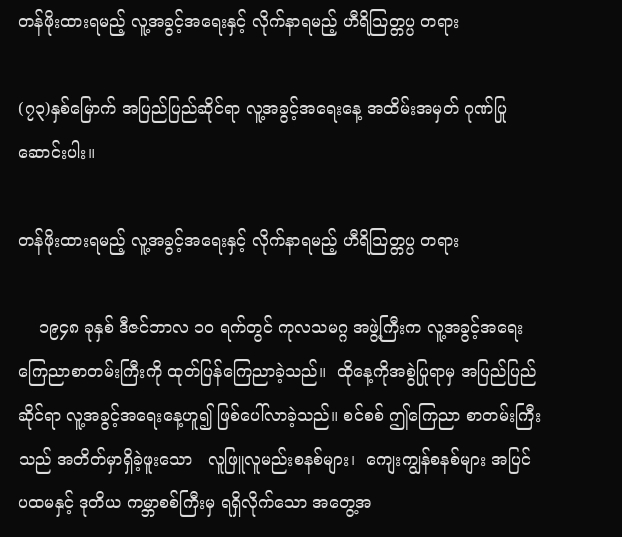တန်ဖိုးထားရမည့် လူ့အခွင့်အရေးနှင့် လိုက်နာရမည့် ဟီရိသြတ္တပ္ပ တရား

(၇၃)နှစ်မြောက် အပြည်ပြည်ဆိုင်ရာ လူ့အခွင့်အရေးနေ့ အထိမ်းအမှတ် ဂုဏ်ပြုဆောင်းပါး။

တန်ဖိုးထားရမည့် လူ့အခွင့်အရေးနှင့် လိုက်နာရမည့် ဟီရိသြတ္တပ္ပ တရား

    ၁၉၄၈ ခုနှစ် ဒီဇင်ဘာလ ၁ဝ ရက်တွင် ကုလသမဂ္ဂ အဖွဲ့ကြီးက လူ့အခွင့်အရေး ကြေညာစာတမ်းကြီးကို ထုတ်ပြန်ကြေညာခဲ့သည်။  ထိုနေ့ကိုအစွဲပြုရာမှ အပြည်ပြည်ဆိုင်ရာ လူ့အခွင့်အရေးနေ့ဟူ၍ ဖြစ်ပေါ်လာခဲ့သည်။ စင်စစ် ဤကြေညာ စာတမ်းကြီးသည် အတိတ်မှာရှိခဲ့ဖူးသော   လူဖြူလူမည်းစနစ်များ၊  ကျေးကျွန်စနစ်များ အပြင်  ပထမနှင့် ဒုတိယ ကမ္ဘာစစ်ကြီးမှ ရရှိလိုက်သော အတွေ့အ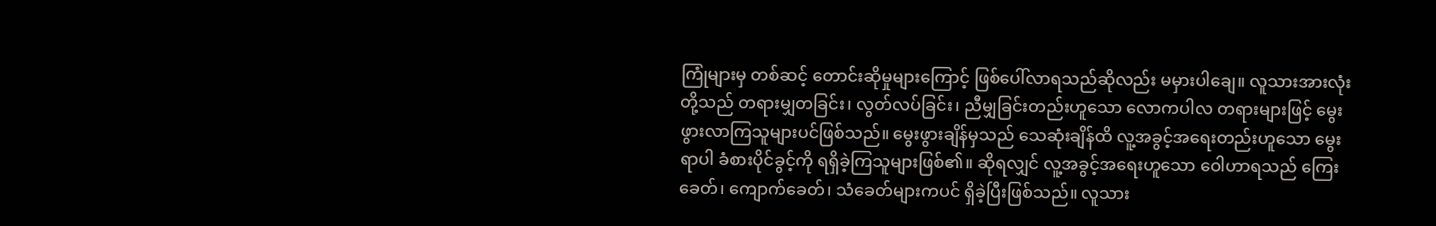ကြုံများမှ တစ်ဆင့် တောင်းဆိုမှုများကြောင့် ဖြစ်ပေါ်လာရသည်ဆိုလည်း မမှားပါချေ။ လူသားအားလုံးတို့သည် တရားမျှတခြင်း၊ လွတ်လပ်ခြင်း၊ ညီမျှခြင်းတည်းဟူသော လောကပါလ တရားများဖြင့် မွေးဖွားလာကြသူများပင်ဖြစ်သည်။ မွေးဖွားချိန်မှသည် သေဆုံးချိန်ထိ လူ့အခွင့်အရေးတည်းဟူသော မွေးရာပါ ခံစားပိုင်ခွင့်ကို ရရှိခဲ့ကြသူများဖြစ်၏။ ဆိုရလျှင် လူ့အခွင့်အရေးဟူသော ဝေါဟာရသည် ကြေးခေတ်၊ ကျောက်ခေတ်၊ သံခေတ်များကပင် ရှိခဲ့ပြီးဖြစ်သည်။ လူသား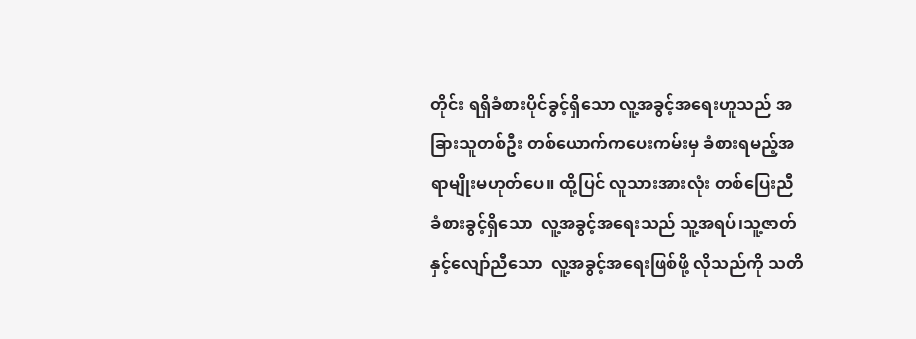တိုင်း ရရှိခံစားပိုင်ခွင့်ရှိသော လူ့အခွင့်အရေးဟူသည် အခြားသူတစ်ဦး တစ်ယောက်ကပေးကမ်းမှ ခံစားရမည့်အရာမျိုးမဟုတ်ပေ။ ထို့ပြင် လူသားအားလုံး တစ်ပြေးညီ ခံစားခွင့်ရှိသော  လူ့အခွင့်အရေးသည် သူ့အရပ်၊သူ့ဇာတ်နှင့်လျော်ညီသော  လူ့အခွင့်အရေးဖြစ်ဖို့ လိုသည်ကို သတိ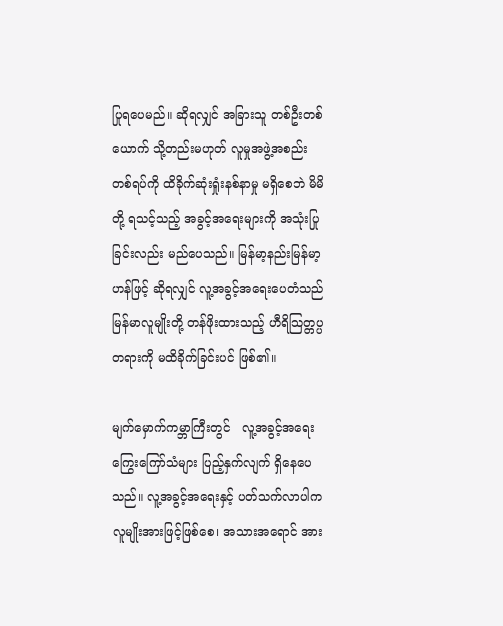ပြုရပေမည်။ ဆိုရလျှင် အခြားသူ တစ်ဦးတစ်ယောက် သို့တည်းမဟုတ် လူမှုအဖွဲ့အစည်း တစ်ရပ်ကို ထိခိုက်ဆုံးရှုံးနစ်နာမှု မရှိစေဘဲ မိမိတို့ ရသင့်သည့် အခွင့်အရေးများကို အသုံးပြုခြင်းလည်း မည်ပေသည်။ မြန်မာ့နည်းမြန်မာ့ဟန်ဖြင့် ဆိုရလျှင် လူ့အခွင့်အရေးပေတံသည် မြန်မာလူမျိုးတို့ တန်ဖိုးထားသည့် ဟီရိသြတ္တပ္ပတရားကို မထိခိုက်ခြင်းပင် ဖြစ်၏။

မျက်မှောက်ကမ္ဘာကြီးတွင်   လူ့အခွင့်အရေး ကြွေးကြော်သံများ ပြည့်နှက်လျက် ရှိနေပေသည်။ လူ့အခွင့်အရေးနှင့် ပတ်သက်လာပါက လူမျိုးအားဖြင့်ဖြစ်စေ၊ အသားအရောင် အား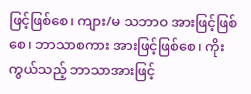ဖြင့်ဖြစ်စေ၊ ကျား/မ သဘာဝ အားဖြင့်ဖြစ်စေ၊ ဘာသာစကား အားဖြင့်ဖြစ်စေ၊ ကိုးကွယ်သည့် ဘာသာအားဖြင့်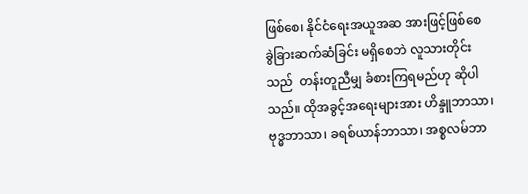ဖြစ်စေ၊ နိုင်ငံရေးအယူအဆ အားဖြင့်ဖြစ်စေ ခွဲခြားဆက်ဆံခြင်း မရှိစေဘဲ လူသားတိုင်းသည်  တန်းတူညီမျှ ခံစားကြရမည်ဟု ဆိုပါသည်။ ထိုအခွင့်အရေးများအား ဟိန္ဒူဘာသာ၊ ဗုဒ္ဓဘာသာ၊ ခရစ်ယာန်ဘာသာ၊ အစ္စလမ်ဘာ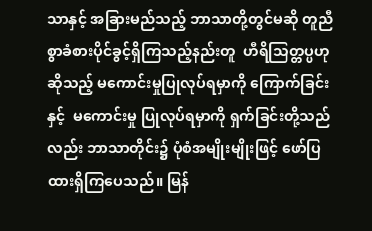သာနှင့် အခြားမည်သည့် ဘာသာတို့တွင်မဆို တူညီစွာခံစားပိုင်ခွင့်ရှိကြသည့်နည်းတူ  ဟီရိသြတ္တပ္ပဟု ဆိုသည့် မကောင်းမှုပြုလုပ်ရမှာကို ကြောက်ခြင်းနှင့်  မကောင်းမှု ပြုလုပ်ရမှာကို ရှက်ခြင်းတို့သည်လည်း ဘာသာတိုင်း၌ ပုံစံအမျိုးမျိုးဖြင့် ဖော်ပြ ထားရှိကြပေသည်။ မြန်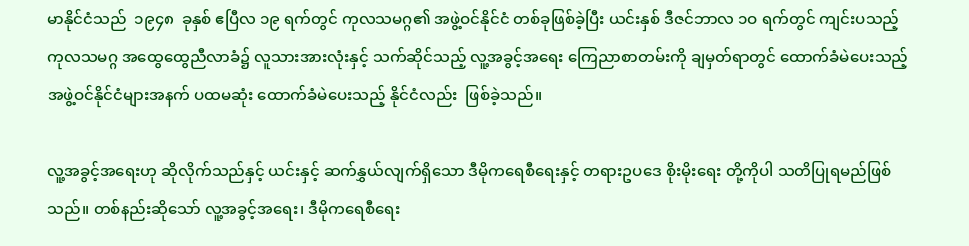မာနိုင်ငံသည်  ၁၉၄၈  ခုနှစ် ဧပြီလ ၁၉ ရက်တွင် ကုလသမဂ္ဂ၏ အဖွဲ့ဝင်နိုင်ငံ တစ်ခုဖြစ်ခဲ့ပြီး ယင်းနှစ် ဒီဇင်ဘာလ ၁ဝ ရက်တွင် ကျင်းပသည့် ကုလသမဂ္ဂ အထွေထွေညီလာခံ၌ လူသားအားလုံးနှင့် သက်ဆိုင်သည့် လူ့အခွင့်အရေး ကြေညာစာတမ်းကို ချမှတ်ရာတွင် ထောက်ခံမဲပေးသည့် အဖွဲ့ဝင်နိုင်ငံများအနက် ပထမဆုံး ထောက်ခံမဲပေးသည့် နိုင်ငံလည်း  ဖြစ်ခဲ့သည်။

လူ့အခွင့်အရေးဟု ဆိုလိုက်သည်နှင့် ယင်းနှင့် ဆက်နွှယ်လျက်ရှိသော ဒီမိုကရေစီရေးနှင့် တရားဥပဒေ စိုးမိုးရေး တို့ကိုပါ သတိပြုရမည်ဖြစ်သည်။ တစ်နည်းဆိုသော် လူ့အခွင့်အရေး၊ ဒီမိုကရေစီရေး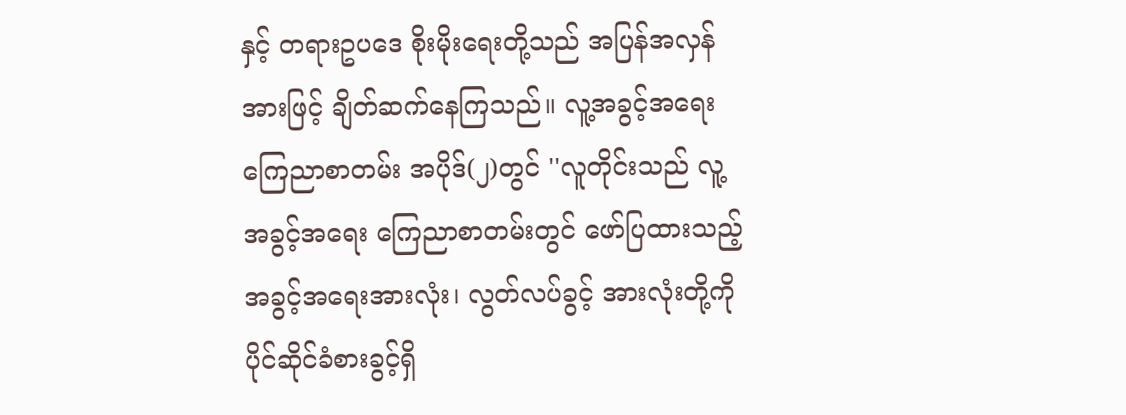နှင့် တရားဥပဒေ စိုးမိုးရေးတို့သည် အပြန်အလှန်အားဖြင့် ချိတ်ဆက်နေကြသည်။ လူ့အခွင့်အရေး ကြေညာစာတမ်း အပိုဒ်(၂)တွင် ''လူတိုင်းသည် လူ့အခွင့်အရေး ကြေညာစာတမ်းတွင် ဖော်ပြထားသည့် အခွင့်အရေးအားလုံး၊ လွတ်လပ်ခွင့် အားလုံးတို့ကို  ပိုင်ဆိုင်ခံစားခွင့်ရှိ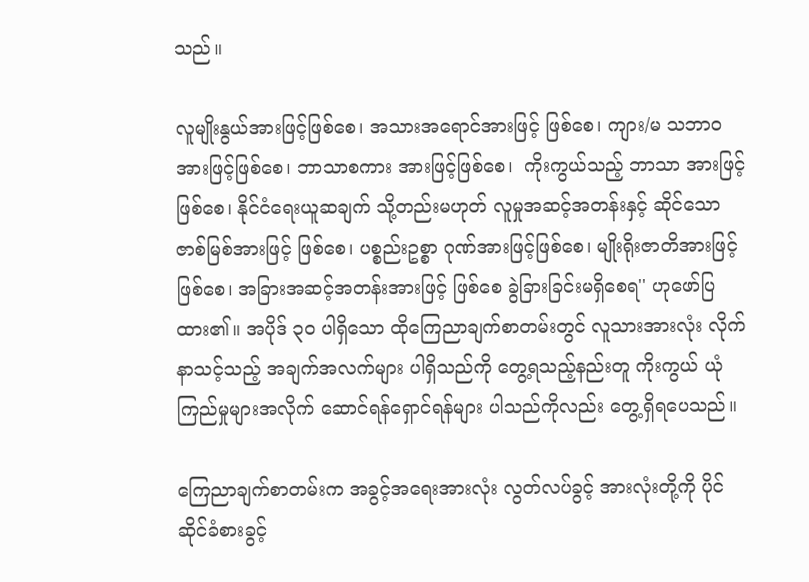သည်။

လူမျိုးနွယ်အားဖြင့်ဖြစ်စေ၊ အသားအရောင်အားဖြင့် ဖြစ်စေ၊ ကျား/မ သဘာဝ အားဖြင့်ဖြစ်စေ၊ ဘာသာစကား အားဖြင့်ဖြစ်စေ၊  ကိုးကွယ်သည့် ဘာသာ အားဖြင့်ဖြစ်စေ၊ နိုင်ငံရေးယူဆချက် သို့တည်းမဟုတ် လူမှုအဆင့်အတန်းနှင့် ဆိုင်သော ဇာစ်မြစ်အားဖြင့် ဖြစ်စေ၊ ပစ္စည်းဥစ္စာ ဂုဏ်အားဖြင့်ဖြစ်စေ၊ မျိုးရိုးဇာတိအားဖြင့်ဖြစ်စေ၊ အခြားအဆင့်အတန်းအားဖြင့် ဖြစ်စေ ခွဲခြားခြင်းမရှိစေရ'' ဟုဖော်ပြထား၏။ အပိုဒ် ၃ဝ ပါရှိသော ထိုကြေညာချက်စာတမ်းတွင် လူသားအားလုံး လိုက်နာသင့်သည့် အချက်အလက်များ ပါရှိသည်ကို တွေ့ရသည့်နည်းတူ ကိုးကွယ် ယုံကြည်မှုများအလိုက် ဆောင်ရန်ရှောင်ရန်များ ပါသည်ကိုလည်း တွေ့ရှိရပေသည်။

ကြေညာချက်စာတမ်းက အခွင့်အရေးအားလုံး လွတ်လပ်ခွင့် အားလုံးတို့ကို ပိုင်ဆိုင်ခံစားခွင့်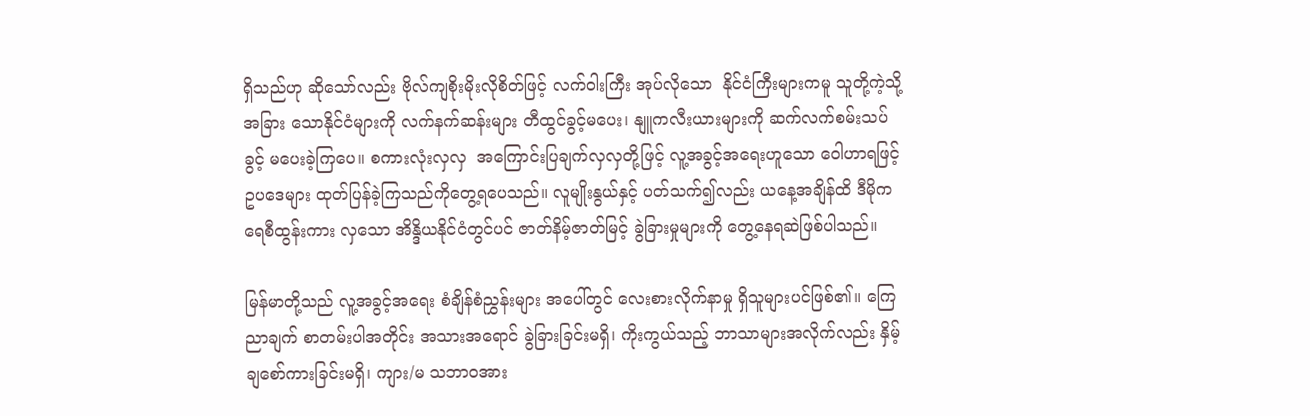ရှိသည်ဟု ဆိုသော်လည်း ဗိုလ်ကျစိုးမိုးလိုစိတ်ဖြင့် လက်ဝါးကြီး အုပ်လိုသော  နိုင်ငံကြီးများကမူ သူတို့ကဲ့သို့ အခြား သောနိုင်ငံများကို လက်နက်ဆန်းများ တီထွင်ခွင့်မပေး၊ နျူကလီးယားများကို ဆက်လက်စမ်းသပ်ခွင့် မပေးခဲ့ကြပေ။ စကားလုံးလှလှ  အကြောင်းပြချက်လှလှတို့ဖြင့် လူ့အခွင့်အရေးဟူသော ဝေါဟာရဖြင့် ဥပဒေများ ထုတ်ပြန်ခဲ့ကြသည်ကိုတွေ့ရပေသည်။ လူမျိုးနွယ်နှင့် ပတ်သက်၍လည်း ယနေ့အချိန်ထိ ဒီမိုကရေစီထွန်းကား လှသော အိန္ဒိယနိုင်ငံတွင်ပင် ဇာတ်နိမ့်ဇာတ်မြင့် ခွဲခြားမှုများကို တွေ့နေရဆဲဖြစ်ပါသည်။

မြန်မာတို့သည် လူ့အခွင့်အရေး စံချိန်စံညွှန်းများ အပေါ်တွင် လေးစားလိုက်နာမှု ရှိသူများပင်ဖြစ်၏။ ကြေညာချက် စာတမ်းပါအတိုင်း အသားအရောင် ခွဲခြားခြင်းမရှိ၊ ကိုးကွယ်သည့် ဘာသာများအလိုက်လည်း နှိမ့်ချစော်ကားခြင်းမရှိ၊ ကျား/မ သဘာဝအား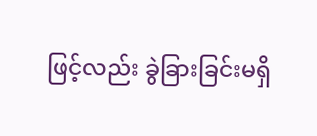ဖြင့်လည်း ခွဲခြားခြင်းမရှိ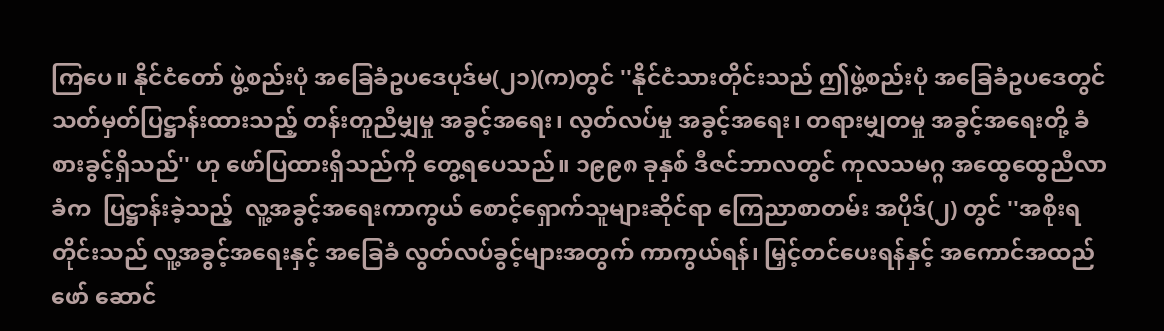ကြပေ။ နိုင်ငံတော် ဖွဲ့စည်းပုံ အခြေခံဥပဒေပုဒ်မ(၂၁)(က)တွင် ''နိုင်ငံသားတိုင်းသည် ဤဖွဲ့စည်းပုံ အခြေခံဥပဒေတွင်  သတ်မှတ်ပြဋ္ဌာန်းထားသည့် တန်းတူညီမျှမှု အခွင့်အရေး၊ လွတ်လပ်မှု အခွင့်အရေး၊ တရားမျှတမှု အခွင့်အရေးတို့ ခံစားခွင့်ရှိသည်'' ဟု ဖော်ပြထားရှိသည်ကို တွေ့ရပေသည်။ ၁၉၉၈ ခုနှစ် ဒီဇင်ဘာလတွင် ကုလသမဂ္ဂ အထွေထွေညီလာခံက  ပြဋ္ဌာန်းခဲ့သည့်  လူ့အခွင့်အရေးကာကွယ် စောင့်ရှောက်သူများဆိုင်ရာ ကြေညာစာတမ်း အပိုဒ်(၂) တွင် ''အစိုးရတိုင်းသည် လူ့အခွင့်အရေးနှင့် အခြေခံ လွတ်လပ်ခွင့်များအတွက် ကာကွယ်ရန်၊ မြှင့်တင်ပေးရန်နှင့် အကောင်အထည်ဖော် ဆောင်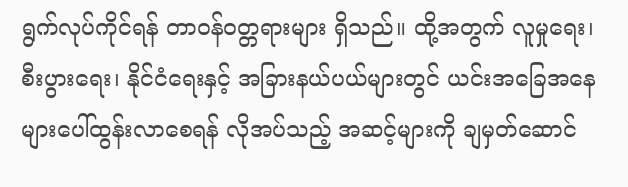ရွက်လုပ်ကိုင်ရန် တာဝန်ဝတ္တရားများ ရှိသည်။ ထို့အတွက် လူမှုရေး၊ စီးပွားရေး၊ နိုင်ငံရေးနှင့် အခြားနယ်ပယ်များတွင် ယင်းအခြေအနေများပေါ်ထွန်းလာစေရန် လိုအပ်သည့် အဆင့်များကို ချမှတ်ဆောင်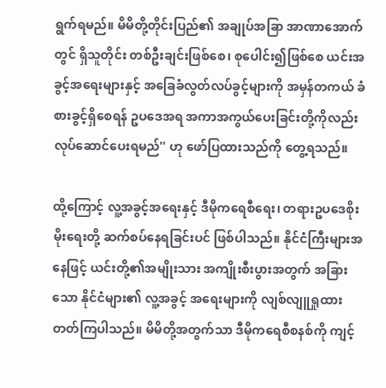ရွက်ရမည်။ မိမိတို့တိုင်းပြည်၏ အချုပ်အခြာ အာဏာအောက်တွင် ရှိသူတိုင်း တစ်ဦးချင်းဖြစ်စေ၊ စုပေါင်း၍ဖြစ်စေ ယင်းအခွင့်အရေးများနှင့် အခြေခံလွတ်လပ်ခွင့်များကို အမှန်တကယ် ခံစားခွင့်ရှိစေရန် ဥပဒေအရ အကာအကွယ်ပေးခြင်းတို့ကိုလည်း လုပ်ဆောင်ပေးရမည်'' ဟု ဖော်ပြထားသည်ကို တွေ့ရသည်။

ထို့ကြောင့် လူ့အခွင့်အရေးနှင့် ဒီမိုကရေစီရေး၊ တရားဥပဒေစိုးမိုးရေးတို့ ဆက်စပ်နေရခြင်းပင် ဖြစ်ပါသည်။ နိုင်ငံကြီးများအနေဖြင့် ယင်းတို့၏အမျိုးသား အကျိုးစီးပွားအတွက် အခြားသော နိုင်ငံများ၏ လူ့အခွင့် အရေးများကို လျစ်လျူရှုထား တတ်ကြပါသည်။ မိမိတို့အတွက်သာ ဒီမိုကရေစီစနစ်ကို ကျင့်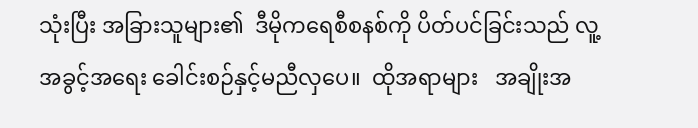သုံးပြီး အခြားသူများ၏  ဒီမိုကရေစီစနစ်ကို ပိတ်ပင်ခြင်းသည် လူ့အခွင့်အရေး ခေါင်းစဉ်နှင့်မညီလှပေ။  ထိုအရာများ   အချိုးအ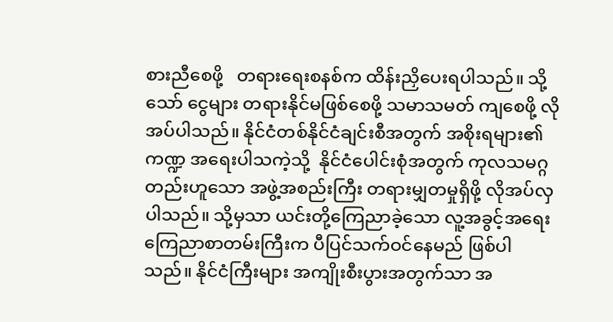စားညီစေဖို့   တရားရေးစနစ်က ထိန်းညှိပေးရပါသည်။ သို့သော် ငွေများ တရားနိုင်မဖြစ်စေဖို့ သမာသမတ် ကျစေဖို့ လိုအပ်ပါသည်။ နိုင်ငံတစ်နိုင်ငံချင်းစီအတွက် အစိုးရများ၏ ကဏ္ဍ အရေးပါသကဲ့သို့  နိုင်ငံပေါင်းစုံအတွက် ကုလသမဂ္ဂတည်းဟူသော အဖွဲ့အစည်းကြီး တရားမျှတမှုရှိဖို့ လိုအပ်လှပါသည်။ သို့မှသာ ယင်းတို့ကြေညာခဲ့သော လူ့အခွင့်အရေး ကြေညာစာတမ်းကြီးက ပီပြင်သက်ဝင်နေမည် ဖြစ်ပါသည်။ နိုင်ငံကြီးများ အကျိုးစီးပွားအတွက်သာ အ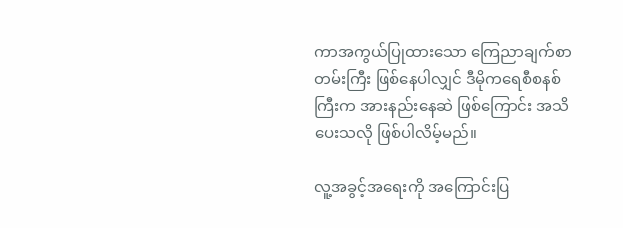ကာအကွယ်ပြုထားသော ကြေညာချက်စာတမ်းကြီး ဖြစ်နေပါလျှင် ဒီမိုကရေစီစနစ်ကြီးက အားနည်းနေဆဲ ဖြစ်ကြောင်း အသိပေးသလို ဖြစ်ပါလိမ့်မည်။

လူ့အခွင့်အရေးကို အကြောင်းပြ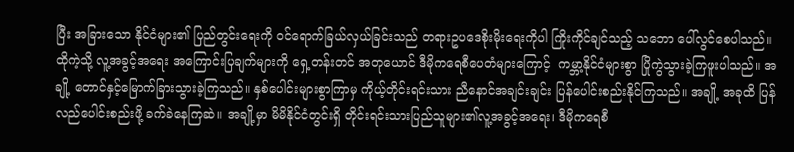ပြီး အခြားသော နိုင်ငံများ၏ ပြည်တွင်းရေးကို ဝင်ရောက်ခြယ်လှယ်ခြင်းသည် တရားဥပဒေစိုးမိုးရေးကိုပါ ကြိုးကိုင်ချင်သည့် သဘော ပေါ်လွင်စေပါသည်။  ထိုကဲ့သို့ လူ့အခွင့်အရေး အကြောင်းပြချက်များကို ရှေ့တန်းတင် အတုယောင် ဒီမိုကရေစီပေတံများကြောင့်  ကမ္ဘာ့နိုင်ငံများစွာ ပြိုကွဲသွားခဲ့ကြဖူးပါသည်။ အချို့ တောင်နှင့်မြောက်ခြားသွားခဲ့ကြသည်။ နှစ်ပေါင်းများစွာကြာမှ ကိုယ့်တိုင်းရင်းသား ညီနောင်အချင်းချင်း ပြန်ပေါင်းစည်းနိုင်ကြသည်။ အချို့ အခုထိ ပြန်လည်ပေါင်းစည်းဖို့ ခက်ခဲနေကြဆဲ။ အချို့မှာ မိမိနိုင်ငံတွင်းရှိ တိုင်းရင်းသားပြည်သူများ၏လူ့အခွင့်အရေး၊ ဒီမိုကရေစီ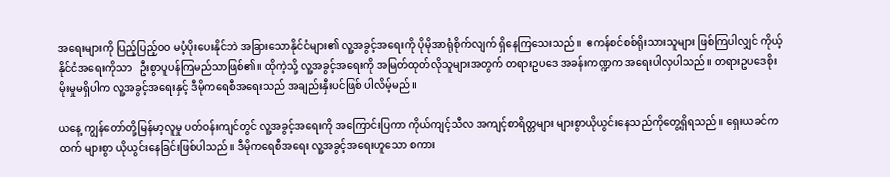အရေးများကို ပြည့်ပြည့်ဝဝ မပံ့ပိုးပေးနိုင်ဘဲ အခြားသောနိုင်ငံများ၏ လူ့အခွင့်အရေးကို ပိုမိုအာရုံစိုက်လျက် ရှိနေကြသေးသည်။  ဧကန်စင်စစ်ရိုးသားသူများ ဖြစ်ကြပါလျှင် ကိုယ့်နိုင်ငံအရေးကိုသာ   ဦးစွာပူပန်ကြမည်သာဖြစ်၏။ ထိုကဲ့သို့ လူ့အခွင့်အရေးကို အမြတ်ထုတ်လိုသူများအတွက် တရားဥပဒေ အခန်းကဏ္ဍက အရေးပါလှပါသည်။ တရားဥပဒေစိုးမိုးမှုမရှိပါက လူ့အခွင့်အရေးနှင့် ဒီမိုကရေစီအရေးသည် အချည်းနှီးပင်ဖြစ် ပါလိမ့်မည်။

ယနေ့ ကျွန်တော်တို့မြန်မာ့လူမှု ပတ်ဝန်းကျင်တွင် လူ့အခွင့်အရေးကို အကြောင်းပြကာ ကိုယ်ကျင့်သီလ အကျင့်စာရိတ္တများ များစွာယိုယွင်းနေသည်ကိုတွေ့ရှိရသည်။ ရှေးယခင်ကထက် များစွာ ယိုယွင်းနေခြင်းဖြစ်ပါသည်။ ဒီမိုကရေစီအရေး လူ့အခွင့်အရေးဟူသော စကား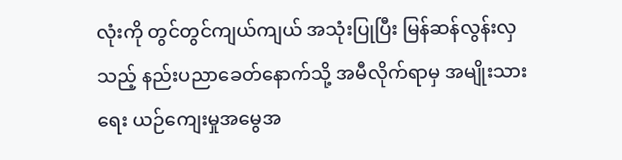လုံးကို တွင်တွင်ကျယ်ကျယ် အသုံးပြုပြီး မြန်ဆန်လွန်းလှသည့် နည်းပညာခေတ်နောက်သို့ အမီလိုက်ရာမှ အမျိုးသားရေး ယဉ်ကျေးမှုအမွေအ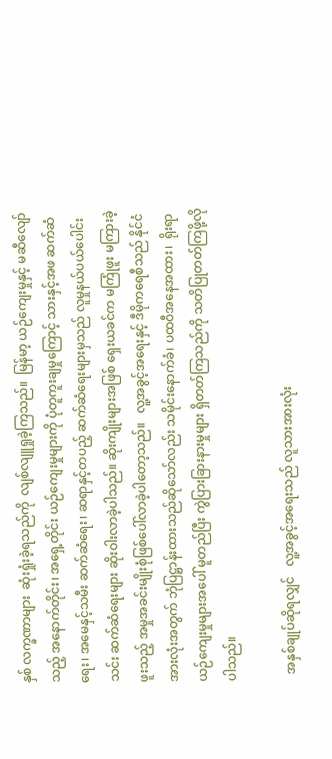နှစ် လက္ခဏာများ  ဆုံးရှုံးခဲ့ရသည်ကို  လျစ်လျူရှုခဲ့ကြသည်။  မြန်မာ့ ယဉ်ကျေးမှုနှင့် မဆီလျော်သည့် အနောက်တိုင်း၊ အရှေ့တိုင်း ယဉ်ကျေးမှုများကို ပုံတူကူးချမှုကြောင့် သားနှင့်အဖ ဆက်ဆံရေး၊ အမေနှင့်သမီး ဆက်ဆံရေး၊ ဆရာနှင့်တပည့် ဆက်ဆံရေးများမှသည် လူမှုနယ်ပယ်ပေါင်းသင်း ဆက်ဆံရေးများ ဆိုးဝါးလာခဲ့ပါသည်။ ဆိုးကျိုးများအဖြစ် ရှေးယခင်က မကြုံဖူး မကြားခဲ့ဖူးသည့် အမှုအခင်းမျိုးစုံဖြစ်ပေါ်လာခဲ့ပါတော့သည်။   လူ့အခွင့်အရေးနှင့် ဒီမိုကရေစီသည် နိုင်ငံအားလုံးအတွက် ဘုံပြဋ္ဌာန်းထားသည်ဆိုသော်လည်း သမိုင်းနောက်ခံ၊ ပထဝီအနေအထား၊  ရိုးရာယဉ်ကျေးမှုများအပေါ် မူတည်ပြီး ကွဲပြားခြားနားမှုများ ရှိတတ်ကြသည်ကို သတိပြုတတ်ကြဖို့လိုပါသည်။

  အနှစ်ချုပ်ဆိုရလျှင်   လူ့အခွင့်အရေးသည် လူသားအားလုံး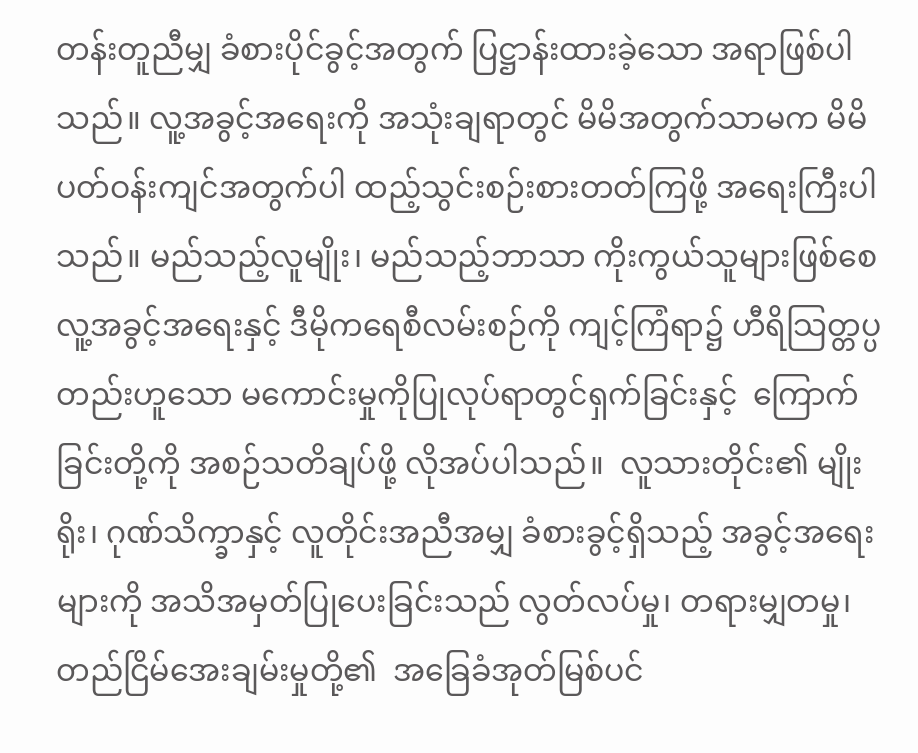တန်းတူညီမျှ ခံစားပိုင်ခွင့်အတွက် ပြဋ္ဌာန်းထားခဲ့သော အရာဖြစ်ပါသည်။ လူ့အခွင့်အရေးကို အသုံးချရာတွင် မိမိအတွက်သာမက မိမိပတ်ဝန်းကျင်အတွက်ပါ ထည့်သွင်းစဉ်းစားတတ်ကြဖို့ အရေးကြီးပါသည်။ မည်သည့်လူမျိုး၊ မည်သည့်ဘာသာ ကိုးကွယ်သူများဖြစ်စေ လူ့အခွင့်အရေးနှင့် ဒီမိုကရေစီလမ်းစဉ်ကို ကျင့်ကြံရာ၌ ဟီရိသြတ္တပ္ပ တည်းဟူသော မကောင်းမှုကိုပြုလုပ်ရာတွင်ရှက်ခြင်းနှင့်  ကြောက်ခြင်းတို့ကို အစဉ်သတိချပ်ဖို့ လိုအပ်ပါသည်။  လူသားတိုင်း၏ မျိုးရိုး၊ ဂုဏ်သိက္ခာနှင့် လူတိုင်းအညီအမျှ ခံစားခွင့်ရှိသည့် အခွင့်အရေးများကို အသိအမှတ်ပြုပေးခြင်းသည် လွတ်လပ်မှု၊ တရားမျှတမှု၊ တည်ငြိမ်အေးချမ်းမှုတို့၏  အခြေခံအုတ်မြစ်ပင်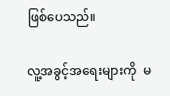ဖြစ်ပေသည်။

လူ့အခွင့်အရေးများကို  မ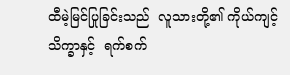ထီမဲ့မြင်ပြုခြင်းသည်  လူသားတို့၏ ကိုယ်ကျင့်သိက္ခာနှင့်  ရက်စက်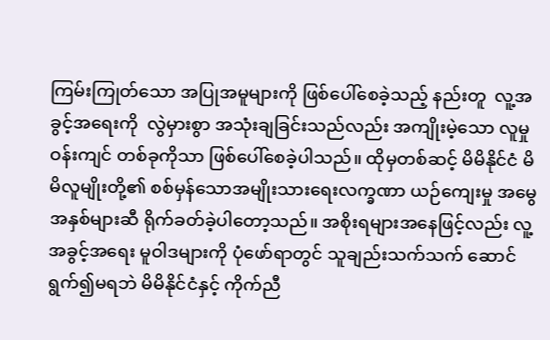ကြမ်းကြုတ်သော အပြုအမူများကို ဖြစ်ပေါ်စေခဲ့သည့် နည်းတူ  လူ့အခွင့်အရေးကို  လွဲမှားစွာ အသုံးချခြင်းသည်လည်း အကျိုးမဲ့သော လူမှုဝန်းကျင် တစ်ခုကိုသာ ဖြစ်ပေါ်စေခဲ့ပါသည်။ ထိုမှတစ်ဆင့် မိမိနိုင်ငံ မိမိလူမျိုးတို့၏ စစ်မှန်သောအမျိုးသားရေးလက္ခဏာ ယဉ်ကျေးမှု အမွေအနှစ်များဆီ ရိုက်ခတ်ခဲ့ပါတော့သည်။ အစိုးရများအနေဖြင့်လည်း လူ့အခွင့်အရေး မူဝါဒများကို ပုံဖော်ရာတွင် သူချည်းသက်သက် ဆောင်ရွက်၍မရဘဲ မိမိနိုင်ငံနှင့် ကိုက်ညီ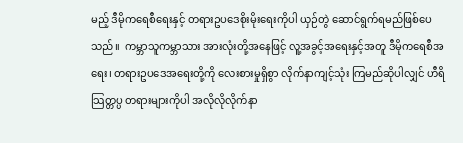မည့် ဒီမိုကရေစီရေးနှင့် တရားဥပဒေစိုးမိုးရေးကိုပါ ယှဉ်တွဲ ဆောင်ရွက်ရမည်ဖြစ်ပေသည်။  ကမ္ဘာသူကမ္ဘာသား အားလုံးတို့အနေဖြင့် လူ့အခွင့်အရေးနှင့်အတူ ဒီမိုကရေစီအရေး၊ တရားဥပဒေအရေးတို့ကို လေးစားမှုရှိစွာ လိုက်နာကျင့်သုံး ကြမည်ဆိုပါလျှင် ဟီရိသြတ္တပ္ပ တရားများကိုပါ အလိုလိုလိုက်နာ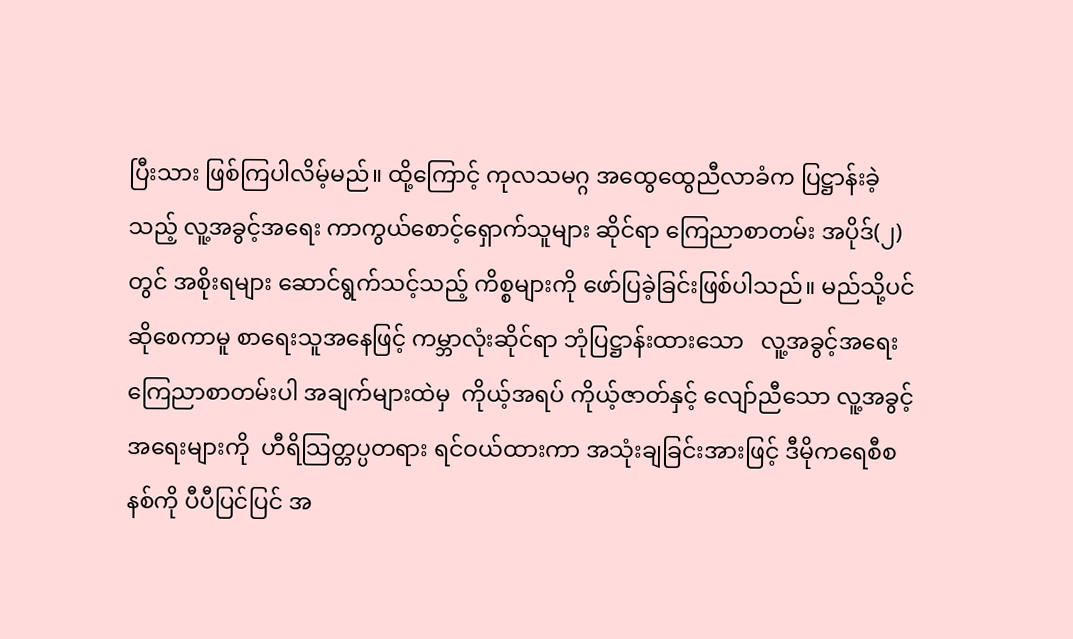ပြီးသား ဖြစ်ကြပါလိမ့်မည်။ ထို့ကြောင့် ကုလသမဂ္ဂ အထွေထွေညီလာခံက ပြဋ္ဌာန်းခဲ့သည့် လူ့အခွင့်အရေး ကာကွယ်စောင့်ရှောက်သူများ ဆိုင်ရာ ကြေညာစာတမ်း အပိုဒ်(၂) တွင် အစိုးရများ ဆောင်ရွက်သင့်သည့် ကိစ္စများကို ဖော်ပြခဲ့ခြင်းဖြစ်ပါသည်။ မည်သို့ပင်ဆိုစေကာမူ စာရေးသူအနေဖြင့် ကမ္ဘာလုံးဆိုင်ရာ ဘုံပြဋ္ဌာန်းထားသော   လူ့အခွင့်အရေး ကြေညာစာတမ်းပါ အချက်များထဲမှ  ကိုယ့်အရပ် ကိုယ့်ဇာတ်နှင့် လျော်ညီသော လူ့အခွင့်အရေးများကို  ဟီရိသြတ္တပ္ပတရား ရင်ဝယ်ထားကာ အသုံးချခြင်းအားဖြင့် ဒီမိုကရေစီစနစ်ကို ပီပီပြင်ပြင် အ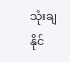သုံးချနိုင်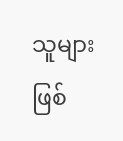သူများ ဖြစ်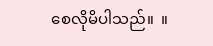စေလိုမိပါသည်။  ။